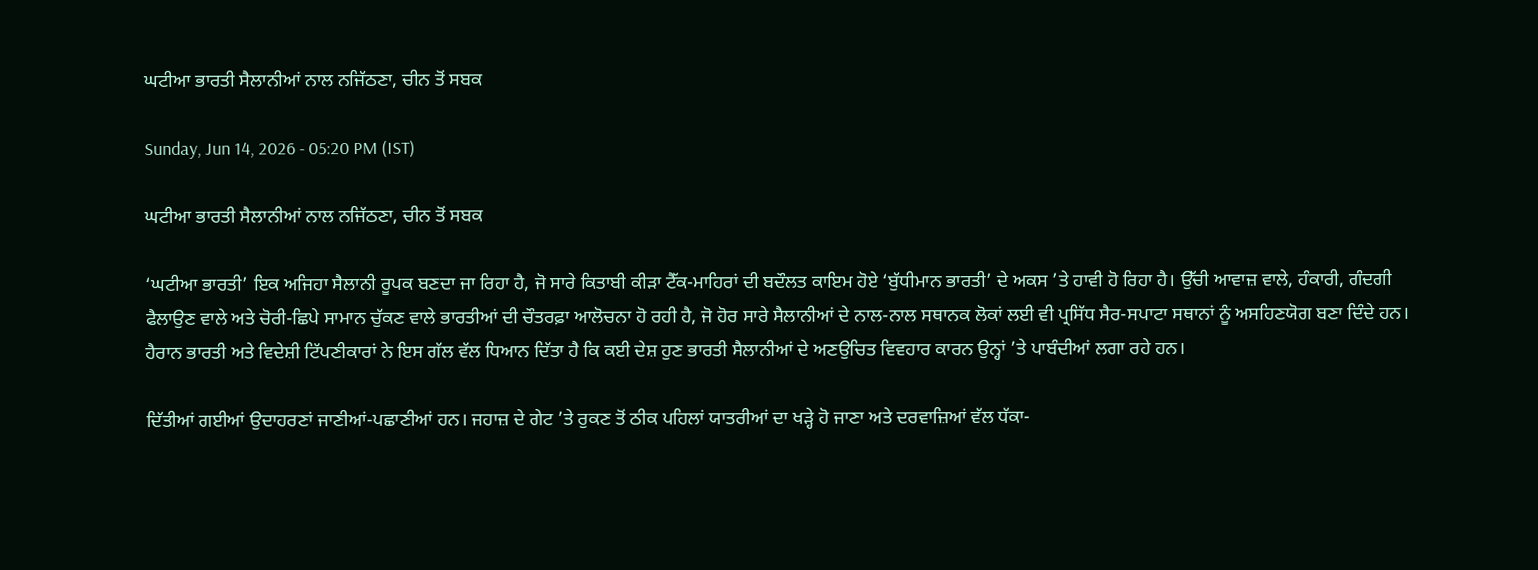ਘਟੀਆ ਭਾਰਤੀ ਸੈਲਾਨੀਆਂ ਨਾਲ ਨਜਿੱਠਣਾ, ਚੀਨ ਤੋਂ ਸਬਕ

Sunday, Jun 14, 2026 - 05:20 PM (IST)

ਘਟੀਆ ਭਾਰਤੀ ਸੈਲਾਨੀਆਂ ਨਾਲ ਨਜਿੱਠਣਾ, ਚੀਨ ਤੋਂ ਸਬਕ

‘ਘਟੀਆ ਭਾਰਤੀ’ ਇਕ ਅਜਿਹਾ ਸੈਲਾਨੀ ਰੂਪਕ ਬਣਦਾ ਜਾ ਰਿਹਾ ਹੈ, ਜੋ ਸਾਰੇ ਕਿਤਾਬੀ ਕੀੜਾ ਟੈੱਕ-ਮਾਹਿਰਾਂ ਦੀ ਬਦੌਲਤ ਕਾਇਮ ਹੋਏ ‘ਬੁੱਧੀਮਾਨ ਭਾਰਤੀ’ ਦੇ ਅਕਸ ’ਤੇ ਹਾਵੀ ਹੋ ਰਿਹਾ ਹੈ। ਉੱਚੀ ਆਵਾਜ਼ ਵਾਲੇ, ਹੰਕਾਰੀ, ਗੰਦਗੀ ਫੈਲਾਉਣ ਵਾਲੇ ਅਤੇ ਚੋਰੀ-ਛਿਪੇ ਸਾਮਾਨ ਚੁੱਕਣ ਵਾਲੇ ਭਾਰਤੀਆਂ ਦੀ ਚੌਤਰਫ਼ਾ ਆਲੋਚਨਾ ਹੋ ਰਹੀ ਹੈ, ਜੋ ਹੋਰ ਸਾਰੇ ਸੈਲਾਨੀਆਂ ਦੇ ਨਾਲ-ਨਾਲ ਸਥਾਨਕ ਲੋਕਾਂ ਲਈ ਵੀ ਪ੍ਰਸਿੱਧ ਸੈਰ-ਸਪਾਟਾ ਸਥਾਨਾਂ ਨੂੰ ਅਸਹਿਣਯੋਗ ਬਣਾ ਦਿੰਦੇ ਹਨ। ਹੈਰਾਨ ਭਾਰਤੀ ਅਤੇ ਵਿਦੇਸ਼ੀ ਟਿੱਪਣੀਕਾਰਾਂ ਨੇ ਇਸ ਗੱਲ ਵੱਲ ਧਿਆਨ ਦਿੱਤਾ ਹੈ ਕਿ ਕਈ ਦੇਸ਼ ਹੁਣ ਭਾਰਤੀ ਸੈਲਾਨੀਆਂ ਦੇ ਅਣਉਚਿਤ ਵਿਵਹਾਰ ਕਾਰਨ ਉਨ੍ਹਾਂ ’ਤੇ ਪਾਬੰਦੀਆਂ ਲਗਾ ਰਹੇ ਹਨ।

ਦਿੱਤੀਆਂ ਗਈਆਂ ਉਦਾਹਰਣਾਂ ਜਾਣੀਆਂ-ਪਛਾਣੀਆਂ ਹਨ। ਜਹਾਜ਼ ਦੇ ਗੇਟ ’ਤੇ ਰੁਕਣ ਤੋਂ ਠੀਕ ਪਹਿਲਾਂ ਯਾਤਰੀਆਂ ਦਾ ਖੜ੍ਹੇ ਹੋ ਜਾਣਾ ਅਤੇ ਦਰਵਾਜ਼ਿਆਂ ਵੱਲ ਧੱਕਾ-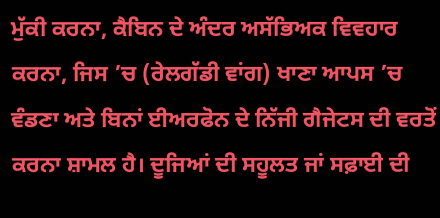ਮੁੱਕੀ ਕਰਨਾ, ਕੈਬਿਨ ਦੇ ਅੰਦਰ ਅਸੱਭਿਅਕ ਵਿਵਹਾਰ ਕਰਨਾ, ਜਿਸ ’ਚ (ਰੇਲਗੱਡੀ ਵਾਂਗ) ਖਾਣਾ ਆਪਸ ’ਚ ਵੰਡਣਾ ਅਤੇ ਬਿਨਾਂ ਈਅਰਫੋਨ ਦੇ ਨਿੱਜੀ ਗੈਜੇਟਸ ਦੀ ਵਰਤੋਂ ਕਰਨਾ ਸ਼ਾਮਲ ਹੈ। ਦੂਜਿਆਂ ਦੀ ਸਹੂਲਤ ਜਾਂ ਸਫ਼ਾਈ ਦੀ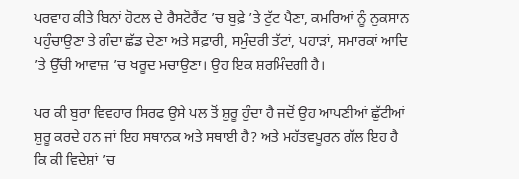ਪਰਵਾਹ ਕੀਤੇ ਬਿਨਾਂ ਹੋਟਲ ਦੇ ਰੈਸਟੋਰੈਂਟ ’ਚ ਬੁਫ਼ੇ ’ਤੇ ਟੁੱਟ ਪੈਣਾ, ਕਮਰਿਆਂ ਨੂੰ ਨੁਕਸਾਨ ਪਹੁੰਚਾਉਣਾ ਤੇ ਗੰਦਾ ਛੱਡ ਦੇਣਾ ਅਤੇ ਸਫ਼ਾਰੀ, ਸਮੁੰਦਰੀ ਤੱਟਾਂ, ਪਹਾੜਾਂ, ਸਮਾਰਕਾਂ ਆਦਿ ’ਤੇ ਉੱਚੀ ਆਵਾਜ਼ ’ਚ ਖਰੂਦ ਮਚਾਉਣਾ। ਉਹ ਇਕ ਸ਼ਰਮਿੰਦਗੀ ਹੈ।

ਪਰ ਕੀ ਬੁਰਾ ਵਿਵਹਾਰ ਸਿਰਫ ਉਸੇ ਪਲ ਤੋਂ ਸ਼ੁਰੂ ਹੁੰਦਾ ਹੈ ਜਦੋਂ ਉਹ ਆਪਣੀਆਂ ਛੁੱਟੀਆਂ ਸ਼ੁਰੂ ਕਰਦੇ ਹਨ ਜਾਂ ਇਹ ਸਥਾਨਕ ਅਤੇ ਸਥਾਈ ਹੈ? ਅਤੇ ਮਹੱਤਵਪੂਰਨ ਗੱਲ ਇਹ ਹੈ ਕਿ ਕੀ ਵਿਦੇਸ਼ਾਂ ’ਚ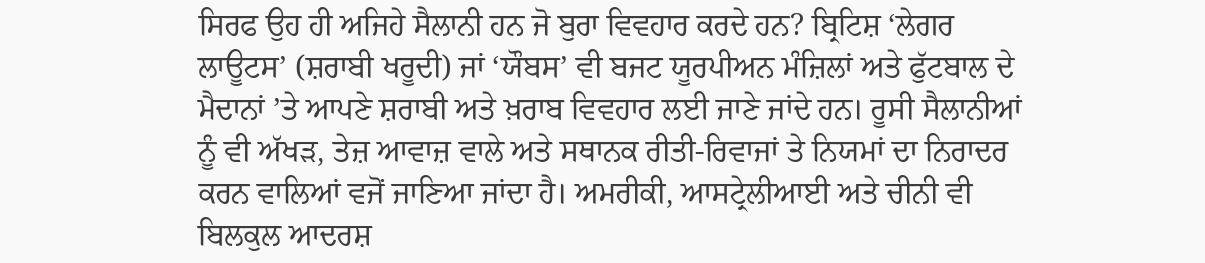ਸਿਰਫ ਉਹ ਹੀ ਅਜਿਹੇ ਸੈਲਾਨੀ ਹਨ ਜੋ ਬੁਰਾ ਵਿਵਹਾਰ ਕਰਦੇ ਹਨ? ਬ੍ਰਿਟਿਸ਼ ‘ਲੇਗਰ ਲਾਊਟਸ’ (ਸ਼ਰਾਬੀ ਖਰੂਦੀ) ਜਾਂ ‘ਯੌਬਸ’ ਵੀ ਬਜਟ ਯੂਰਪੀਅਨ ਮੰਜ਼ਿਲਾਂ ਅਤੇ ਫੁੱਟਬਾਲ ਦੇ ਮੈਦਾਨਾਂ ’ਤੇ ਆਪਣੇ ਸ਼ਰਾਬੀ ਅਤੇ ਖ਼ਰਾਬ ਵਿਵਹਾਰ ਲਈ ਜਾਣੇ ਜਾਂਦੇ ਹਨ। ਰੂਸੀ ਸੈਲਾਨੀਆਂ ਨੂੰ ਵੀ ਅੱਖੜ, ਤੇਜ਼ ਆਵਾਜ਼ ਵਾਲੇ ਅਤੇ ਸਥਾਨਕ ਰੀਤੀ-ਰਿਵਾਜਾਂ ਤੇ ਨਿਯਮਾਂ ਦਾ ਨਿਰਾਦਰ ਕਰਨ ਵਾਲਿਆਂ ਵਜੋਂ ਜਾਣਿਆ ਜਾਂਦਾ ਹੈ। ਅਮਰੀਕੀ, ਆਸਟ੍ਰੇਲੀਆਈ ਅਤੇ ਚੀਨੀ ਵੀ ਬਿਲਕੁਲ ਆਦਰਸ਼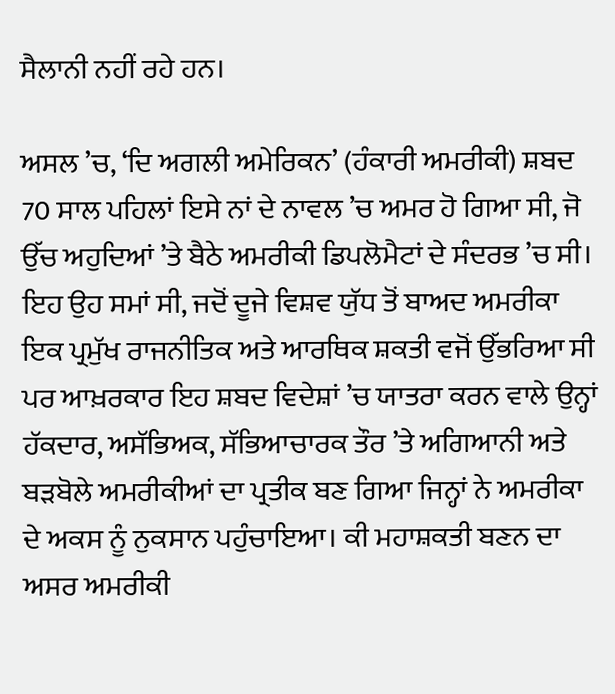ਸੈਲਾਨੀ ਨਹੀਂ ਰਹੇ ਹਨ।

ਅਸਲ ’ਚ, ‘ਦਿ ਅਗਲੀ ਅਮੇਰਿਕਨ’ (ਹੰਕਾਰੀ ਅਮਰੀਕੀ) ਸ਼ਬਦ 70 ਸਾਲ ਪਹਿਲਾਂ ਇਸੇ ਨਾਂ ਦੇ ਨਾਵਲ ’ਚ ਅਮਰ ਹੋ ਗਿਆ ਸੀ, ਜੋ ਉੱਚ ਅਹੁਦਿਆਂ ’ਤੇ ਬੈਠੇ ਅਮਰੀਕੀ ਡਿਪਲੋਮੈਟਾਂ ਦੇ ਸੰਦਰਭ ’ਚ ਸੀ। ਇਹ ਉਹ ਸਮਾਂ ਸੀ, ਜਦੋਂ ਦੂਜੇ ਵਿਸ਼ਵ ਯੁੱਧ ਤੋਂ ਬਾਅਦ ਅਮਰੀਕਾ ਇਕ ਪ੍ਰਮੁੱਖ ਰਾਜਨੀਤਿਕ ਅਤੇ ਆਰਥਿਕ ਸ਼ਕਤੀ ਵਜੋਂ ਉੱਭਰਿਆ ਸੀ ਪਰ ਆਖ਼ਰਕਾਰ ਇਹ ਸ਼ਬਦ ਵਿਦੇਸ਼ਾਂ ’ਚ ਯਾਤਰਾ ਕਰਨ ਵਾਲੇ ਉਨ੍ਹਾਂ ਹੱਕਦਾਰ, ਅਸੱਭਿਅਕ, ਸੱਭਿਆਚਾਰਕ ਤੌਰ ’ਤੇ ਅਗਿਆਨੀ ਅਤੇ ਬੜਬੋਲੇ ਅਮਰੀਕੀਆਂ ਦਾ ਪ੍ਰਤੀਕ ਬਣ ਗਿਆ ਜਿਨ੍ਹਾਂ ਨੇ ਅਮਰੀਕਾ ਦੇ ਅਕਸ ਨੂੰ ਨੁਕਸਾਨ ਪਹੁੰਚਾਇਆ। ਕੀ ਮਹਾਸ਼ਕਤੀ ਬਣਨ ਦਾ ਅਸਰ ਅਮਰੀਕੀ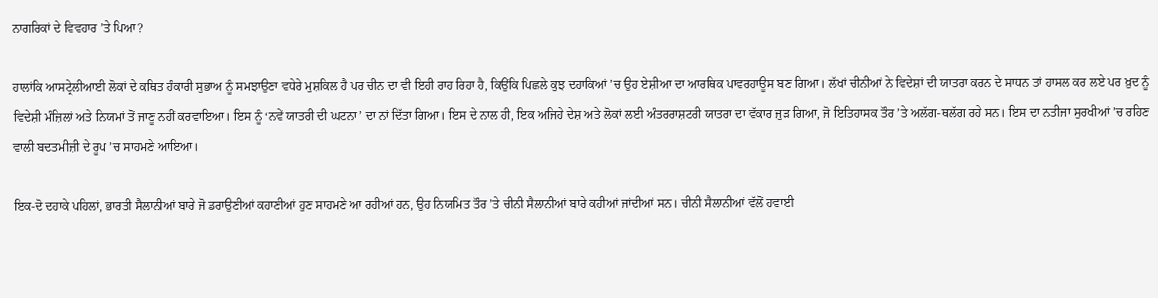ਨਾਗਰਿਕਾਂ ਦੇ ਵਿਵਹਾਰ ’ਤੇ ਪਿਆ?

ਹਾਲਾਂਕਿ ਆਸਟ੍ਰੇਲੀਆਈ ਲੋਕਾਂ ਦੇ ਕਥਿਤ ਹੰਕਾਰੀ ਸੁਭਾਅ ਨੂੰ ਸਮਝਾਉਣਾ ਵਧੇਰੇ ਮੁਸ਼ਕਿਲ ਹੈ ਪਰ ਚੀਨ ਦਾ ਵੀ ਇਹੀ ਰਾਹ ਰਿਹਾ ਹੈ, ਕਿਉਂਕਿ ਪਿਛਲੇ ਕੁਝ ਦਹਾਕਿਆਂ ’ਚ ਉਹ ਏਸ਼ੀਆ ਦਾ ਆਰਥਿਕ ਪਾਵਰਹਾਊਸ ਬਣ ਗਿਆ। ਲੱਖਾਂ ਚੀਨੀਆਂ ਨੇ ਵਿਦੇਸ਼ਾਂ ਦੀ ਯਾਤਰਾ ਕਰਨ ਦੇ ਸਾਧਨ ਤਾਂ ਹਾਸਲ ਕਰ ਲਏ ਪਰ ਖ਼ੁਦ ਨੂੰ ਵਿਦੇਸ਼ੀ ਮੰਜ਼ਿਲਾਂ ਅਤੇ ਨਿਯਮਾਂ ਤੋਂ ਜਾਣੂ ਨਹੀਂ ਕਰਵਾਇਆ। ਇਸ ਨੂੰ ‘ਨਵੇਂ ਯਾਤਰੀ ਦੀ ਘਟਨਾ’ ਦਾ ਨਾਂ ਦਿੱਤਾ ਗਿਆ। ਇਸ ਦੇ ਨਾਲ ਹੀ, ਇਕ ਅਜਿਹੇ ਦੇਸ਼ ਅਤੇ ਲੋਕਾਂ ਲਈ ਅੰਤਰਰਾਸ਼ਟਰੀ ਯਾਤਰਾ ਦਾ ਵੱਕਾਰ ਜੁੜ ਗਿਆ, ਜੋ ਇਤਿਹਾਸਕ ਤੌਰ ’ਤੇ ਅਲੱਗ-ਥਲੱਗ ਰਹੇ ਸਨ। ਇਸ ਦਾ ਨਤੀਜਾ ਸੁਰਖੀਆਂ ’ਚ ਰਹਿਣ ਵਾਲੀ ਬਦਤਮੀਜ਼ੀ ਦੇ ਰੂਪ ’ਚ ਸਾਹਮਣੇ ਆਇਆ।

ਇਕ-ਦੋ ਦਹਾਕੇ ਪਹਿਲਾਂ, ਭਾਰਤੀ ਸੈਲਾਨੀਆਂ ਬਾਰੇ ਜੋ ਡਰਾਉਣੀਆਂ ਕਹਾਣੀਆਂ ਹੁਣ ਸਾਹਮਣੇ ਆ ਰਹੀਆਂ ਹਨ, ਉਹ ਨਿਯਮਿਤ ਤੌਰ ’ਤੇ ਚੀਨੀ ਸੈਲਾਨੀਆਂ ਬਾਰੇ ਕਹੀਆਂ ਜਾਂਦੀਆਂ ਸਨ। ਚੀਨੀ ਸੈਲਾਨੀਆਂ ਵੱਲੋਂ ਹਵਾਈ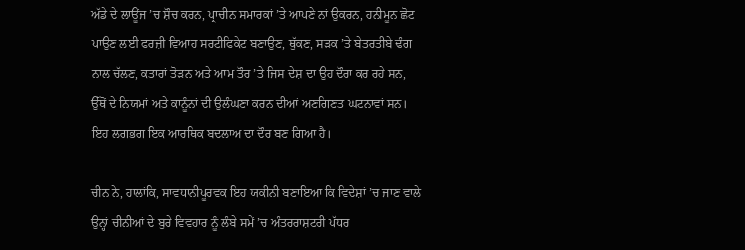ਅੱਡੇ ਦੇ ਲਾਊਂਜ ’ਚ ਸ਼ੌਚ ਕਰਨ, ਪ੍ਰਾਚੀਨ ਸਮਾਰਕਾਂ ’ਤੇ ਆਪਣੇ ਨਾਂ ਉਕਰਨ, ਹਨੀਮੂਨ ਛੋਟ ਪਾਉਣ ਲਈ ਫਰਜ਼ੀ ਵਿਆਹ ਸਰਟੀਫਿਕੇਟ ਬਣਾਉਣ, ਥੁੱਕਣ, ਸੜਕ ’ਤੇ ਬੇਤਰਤੀਬੇ ਢੰਗ ਨਾਲ ਚੱਲਣ, ਕਤਾਰਾਂ ਤੋੜਨ ਅਤੇ ਆਮ ਤੌਰ ’ਤੇ ਜਿਸ ਦੇਸ਼ ਦਾ ਉਹ ਦੌਰਾ ਕਰ ਰਹੇ ਸਨ, ਉੱਥੋਂ ਦੇ ਨਿਯਮਾਂ ਅਤੇ ਕਾਨੂੰਨਾਂ ਦੀ ਉਲੰਘਣਾ ਕਰਨ ਦੀਆਂ ਅਣਗਿਣਤ ਘਟਨਾਵਾਂ ਸਨ। ਇਹ ਲਗਭਗ ਇਕ ਆਰਥਿਕ ਬਦਲਾਅ ਦਾ ਦੌਰ ਬਣ ਗਿਆ ਹੈ।

ਚੀਨ ਨੇ, ਹਾਲਾਂਕਿ, ਸਾਵਧਾਨੀਪੂਰਵਕ ਇਹ ਯਕੀਨੀ ਬਣਾਇਆ ਕਿ ਵਿਦੇਸ਼ਾਂ ’ਚ ਜਾਣ ਵਾਲੇ ਉਨ੍ਹਾਂ ਚੀਨੀਆਂ ਦੇ ਬੁਰੇ ਵਿਵਹਾਰ ਨੂੰ ਲੰਬੇ ਸਮੇਂ ’ਚ ਅੰਤਰਰਾਸ਼ਟਰੀ ਪੱਧਰ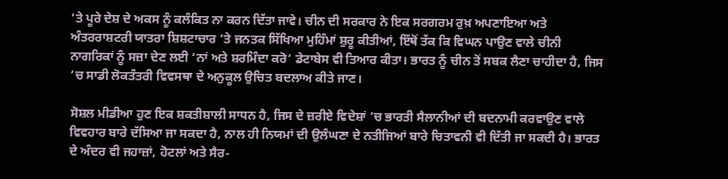’ਤੇ ਪੂਰੇ ਦੇਸ਼ ਦੇ ਅਕਸ ਨੂੰ ਕਲੰਕਿਤ ਨਾ ਕਰਨ ਦਿੱਤਾ ਜਾਵੇ। ਚੀਨ ਦੀ ਸਰਕਾਰ ਨੇ ਇਕ ਸਰਗਰਮ ਰੁਖ਼ ਅਪਣਾਇਆ ਅਤੇ ਅੰਤਰਰਾਸ਼ਟਰੀ ਯਾਤਰਾ ਸ਼ਿਸ਼ਟਾਚਾਰ ’ਤੇ ਜਨਤਕ ਸਿੱਖਿਆ ਮੁਹਿੰਮਾਂ ਸ਼ੁਰੂ ਕੀਤੀਆਂ, ਇੱਥੋਂ ਤੱਕ ਕਿ ਵਿਘਨ ਪਾਉਣ ਵਾਲੇ ਚੀਨੀ ਨਾਗਰਿਕਾਂ ਨੂੰ ਸਜ਼ਾ ਦੇਣ ਲਈ ‘ਨਾਂ ਅਤੇ ਸ਼ਰਮਿੰਦਾ ਕਰੋ’ ਡੇਟਾਬੇਸ ਵੀ ਤਿਆਰ ਕੀਤਾ। ਭਾਰਤ ਨੂੰ ਚੀਨ ਤੋਂ ਸਬਕ ਲੈਣਾ ਚਾਹੀਦਾ ਹੈ, ਜਿਸ ’ਚ ਸਾਡੀ ਲੋਕਤੰਤਰੀ ਵਿਵਸਥਾ ਦੇ ਅਨੁਕੂਲ ਉਚਿਤ ਬਦਲਾਅ ਕੀਤੇ ਜਾਣ।

ਸੋਸ਼ਲ ਮੀਡੀਆ ਹੁਣ ਇਕ ਸ਼ਕਤੀਸ਼ਾਲੀ ਸਾਧਨ ਹੈ, ਜਿਸ ਦੇ ਜ਼ਰੀਏ ਵਿਦੇਸ਼ਾਂ ’ਚ ਭਾਰਤੀ ਸੈਲਾਨੀਆਂ ਦੀ ਬਦਨਾਮੀ ਕਰਵਾਉਣ ਵਾਲੇ ਵਿਵਹਾਰ ਬਾਰੇ ਦੱਸਿਆ ਜਾ ਸਕਦਾ ਹੈ, ਨਾਲ ਹੀ ਨਿਯਮਾਂ ਦੀ ਉਲੰਘਣਾ ਦੇ ਨਤੀਜਿਆਂ ਬਾਰੇ ਚਿਤਾਵਨੀ ਵੀ ਦਿੱਤੀ ਜਾ ਸਕਦੀ ਹੈ। ਭਾਰਤ ਦੇ ਅੰਦਰ ਵੀ ਜਹਾਜ਼ਾਂ, ਹੋਟਲਾਂ ਅਤੇ ਸੈਰ-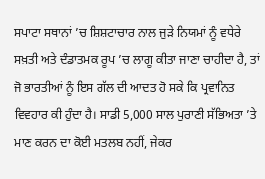ਸਪਾਟਾ ਸਥਾਨਾਂ ’ਚ ਸ਼ਿਸ਼ਟਾਚਾਰ ਨਾਲ ਜੁੜੇ ਨਿਯਮਾਂ ਨੂੰ ਵਧੇਰੇ ਸਖ਼ਤੀ ਅਤੇ ਦੰਡਾਤਮਕ ਰੂਪ ’ਚ ਲਾਗੂ ਕੀਤਾ ਜਾਣਾ ਚਾਹੀਦਾ ਹੈ, ਤਾਂ ਜੋ ਭਾਰਤੀਆਂ ਨੂੰ ਇਸ ਗੱਲ ਦੀ ਆਦਤ ਹੋ ਸਕੇ ਕਿ ਪ੍ਰਵਾਨਿਤ ਵਿਵਹਾਰ ਕੀ ਹੁੰਦਾ ਹੈ। ਸਾਡੀ 5,000 ਸਾਲ ਪੁਰਾਣੀ ਸੱਭਿਅਤਾ ’ਤੇ ਮਾਣ ਕਰਨ ਦਾ ਕੋਈ ਮਤਲਬ ਨਹੀਂ, ਜੇਕਰ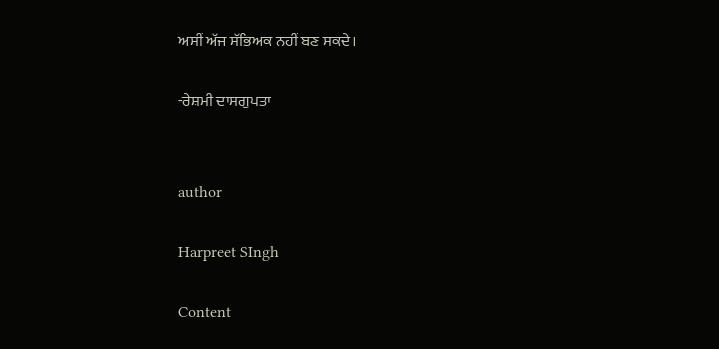ਅਸੀਂ ਅੱਜ ਸੱਭਿਅਕ ਨਹੀਂ ਬਣ ਸਕਦੇ।

-ਰੇਸ਼ਮੀ ਦਾਸਗੁਪਤਾ


author

Harpreet SIngh

Content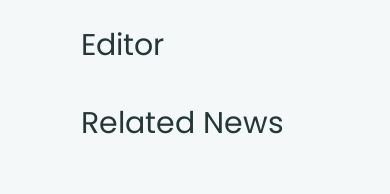Editor

Related News